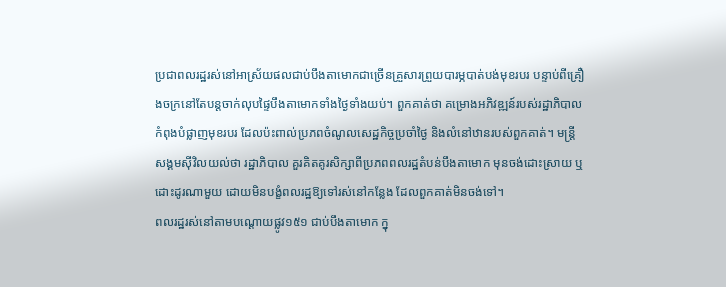ប្រជាពលរដ្ឋរស់នៅអាស្រ័យផលជាប់បឹងតាមោកជាច្រើនគ្រួសារព្រួយបារម្ភបាត់បង់មុខរបរ បន្ទាប់ពីគ្រឿងចក្រនៅតែបន្តចាក់លុបផ្ទៃបឹងតាមោកទាំងថ្ងៃទាំងយប់។ ពួកគាត់ថា គម្រោងអភិវឌ្ឍន៍របស់រដ្ឋាភិបាល កំពុងបំផ្លាញមុខរបរ ដែលប៉ះពាល់ប្រភពចំណូលសេដ្ឋកិច្ចប្រចាំថ្ងៃ និងលំនៅឋានរបស់ពួកគាត់។ មន្ត្រីសង្គមស៊ីវិលយល់ថា រដ្ឋាភិបាល គួរគិតគូរសិក្សាពីប្រភពពលរដ្ឋតំបន់បឹងតាមោក មុនចង់ដោះស្រាយ ឬដោះដូរណាមួយ ដោយមិនបង្ខំពលរដ្ឋឱ្យទៅរស់នៅកន្លែង ដែលពួកគាត់មិនចង់ទៅ។
ពលរដ្ឋរស់នៅតាមបណ្ដោយផ្លូវ១៥១ ជាប់បឹងតាមោក ក្នុ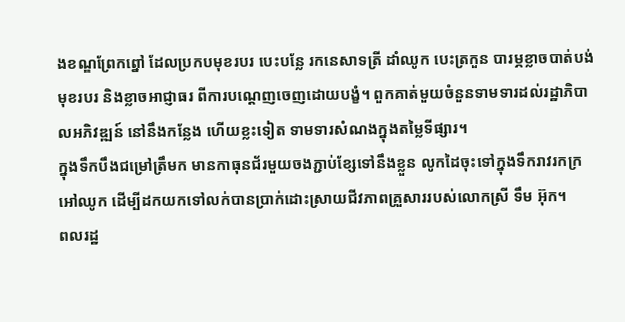ងខណ្ឌព្រែកព្នៅ ដែលប្រកបមុខរបរ បេះបន្លែ រកនេសាទត្រី ដាំឈូក បេះត្រកួន បារម្ភខ្លាចបាត់បង់មុខរបរ និងខ្លាចអាជ្ញាធរ ពីការបណ្ដេញចេញដោយបង្ខំ។ ពួកគាត់មួយចំនួនទាមទារដល់រដ្ឋាភិបាលអភិវឌ្ឍន៍ នៅនឹងកន្លែង ហើយខ្លះទៀត ទាមទារសំណងក្នុងតម្លៃទីផ្សារ។
ក្នុងទឹកបឹងជម្រៅត្រឹមក មានកាធុនជ័រមួយចងភ្ជាប់ខ្សែទៅនឹងខ្លួន លូកដៃចុះទៅក្នុងទឹករាវរកក្រអៅឈូក ដើម្បីដកយកទៅលក់បានប្រាក់ដោះស្រាយជីវភាពគ្រួសាររបស់លោកស្រី ទឹម អ៊ុក។
ពលរដ្ឋ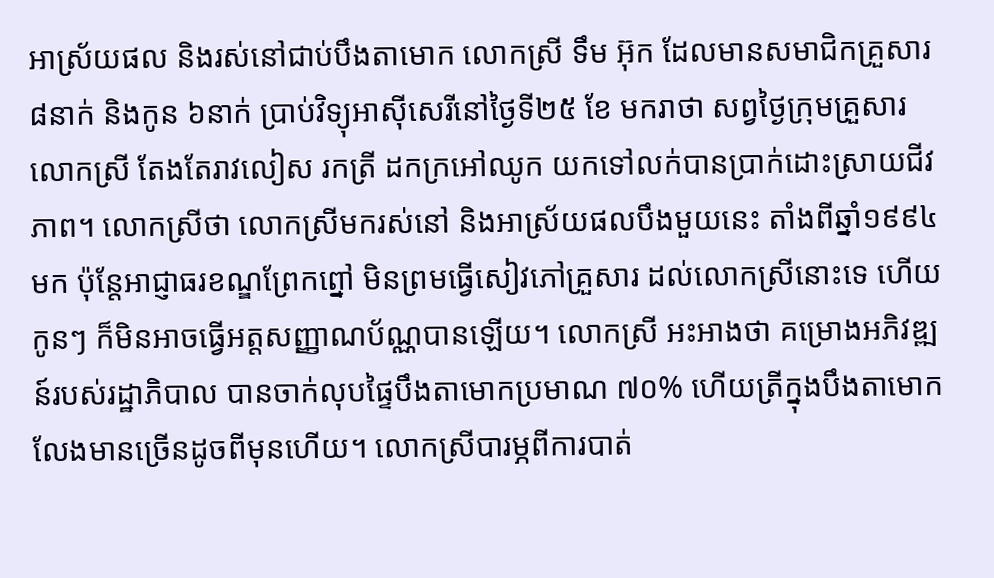អាស្រ័យផល និងរស់នៅជាប់បឹងតាមោក លោកស្រី ទឹម អ៊ុក ដែលមានសមាជិកគ្រួសារ ៨នាក់ និងកូន ៦នាក់ ប្រាប់វិទ្យុអាស៊ីសេរីនៅថ្ងៃទី២៥ ខែ មករាថា សព្វថ្ងៃក្រុមគ្រួសារលោកស្រី តែងតែរាវលៀស រកត្រី ដកក្រអៅឈូក យកទៅលក់បានប្រាក់ដោះស្រាយជីវភាព។ លោកស្រីថា លោកស្រីមករស់នៅ និងអាស្រ័យផលបឹងមួយនេះ តាំងពីឆ្នាំ១៩៩៤ មក ប៉ុន្តែអាជ្ញាធរខណ្ឌព្រែកព្នៅ មិនព្រមធ្វើសៀវភៅគ្រួសារ ដល់លោកស្រីនោះទេ ហើយកូនៗ ក៏មិនអាចធ្វើអត្តសញ្ញាណប័ណ្ណបានឡើយ។ លោកស្រី អះអាងថា គម្រោងអភិវឌ្ឍន៍របស់រដ្ឋាភិបាល បានចាក់លុបផ្ទៃបឹងតាមោកប្រមាណ ៧០% ហើយត្រីក្នុងបឹងតាមោកលែងមានច្រើនដូចពីមុនហើយ។ លោកស្រីបារម្ភពីការបាត់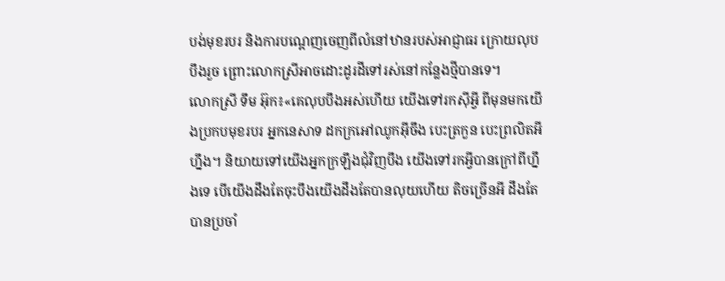បង់មុខរបរ និងការបណ្ដេញចេញពីលំនៅឋានរបស់អាជ្ញាធរ ក្រោយលុបបឹងរួច ព្រោះលោកស្រីអាចដោះដូរដីទៅរស់នៅកន្លែងថ្មីបានទេ។
លោកស្រី ទឹម អ៊ុក៖«គេលុបបឹងអស់ហើយ យើងទៅរកស៊ីអ្វី ពីមុនមកយើងប្រកបមុខរបរ អ្នកនេសាទ ដកក្រអៅឈូកអ៊ីចឹង បេះត្រកួន បេះព្រលិតអីហ្នឹង។ និយាយទៅយើងអ្នកក្រឡឹងជុំវិញបឹង យើងទៅរកអ្វីបានក្រៅពីហ្នឹងទេ បើយើងដឹងតែចុះបឹងយើងដឹងតែបានលុយហើយ តិចច្រើនអី ដឹងតែបានប្រចាំ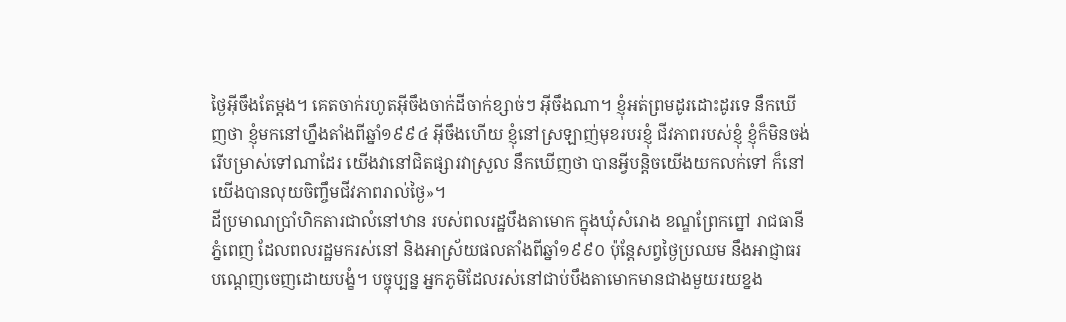ថ្ងៃអ៊ីចឹងតែម្ដង។ គេតចាក់រហូតអ៊ីចឹងចាក់ដីចាក់ខ្សាច់ៗ អ៊ីចឹងណា។ ខ្ញុំអត់ព្រមដូរដោះដូរទេ នឹកឃើញថា ខ្ញុំមកនៅហ្នឹងតាំងពីឆ្នាំ១៩៩៤ អ៊ីចឹងហើយ ខ្ញុំនៅស្រឡាញ់មុខរបរខ្ញុំ ជីវភាពរបស់ខ្ញុំ ខ្ញុំក៏មិនចង់រើបម្រាស់ទៅណាដែរ យើងវានៅជិតផ្សារវាស្រួល នឹកឃើញថា បានអ្វីបន្តិចយើងយកលក់ទៅ ក៏នៅយើងបានលុយចិញ្ចឹមជីវភាពរាល់ថ្ងៃ»។
ដីប្រមាណប្រាំហិកតារជាលំនៅឋាន របស់ពលរដ្ឋបឹងតាមោក ក្នុងឃុំសំរោង ខណ្ឌព្រែកព្នៅ រាជធានីភ្នំពេញ ដែលពលរដ្ឋមករស់នៅ និងអាស្រ័យផលតាំងពីឆ្នាំ១៩៩០ ប៉ុន្តែសព្វថ្ងៃប្រឈម នឹងអាជ្ញាធរបណ្ដេញចេញដោយបង្ខំ។ បច្ចុប្បន្ន អ្នកភូមិដែលរស់នៅជាប់បឹងតាមោកមានជាងមួយរយខ្នង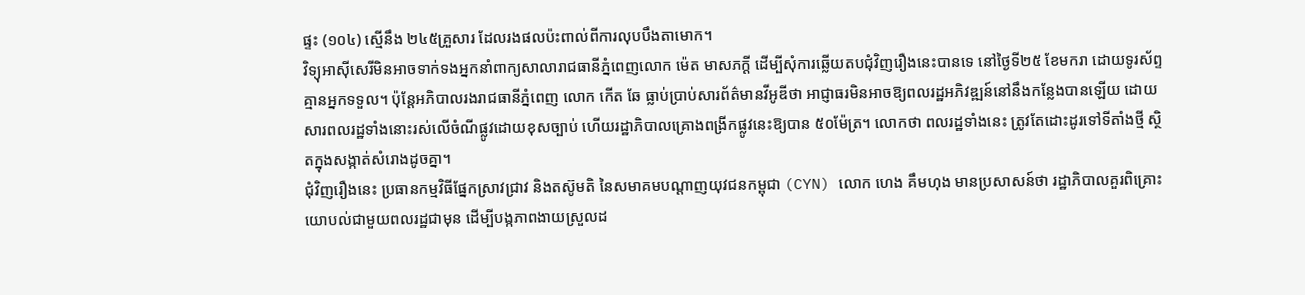ផ្ទះ (១០៤) ស្មើនឹង ២៤៥គ្រួសារ ដែលរងផលប៉ះពាល់ពីការលុបបឹងតាមោក។
វិទ្យុអាស៊ីសេរីមិនអាចទាក់ទងអ្នកនាំពាក្យសាលារាជធានីភ្នំពេញលោក ម៉េត មាសភក្ដី ដើម្បីសុំការឆ្លើយតបជុំវិញរឿងនេះបានទេ នៅថ្ងៃទី២៥ ខែមករា ដោយទូរស័ព្ទគ្មានអ្នកទទួល។ ប៉ុន្តែអភិបាលរងរាជធានីភ្នំពេញ លោក កើត ឆែ ធ្លាប់ប្រាប់សារព័ត៌មានវីអូឌីថា អាជ្ញាធរមិនអាចឱ្យពលរដ្ឋអភិវឌ្ឍន៍នៅនឹងកន្លែងបានឡើយ ដោយសារពលរដ្ឋទាំងនោះរស់លើចំណីផ្លូវដោយខុសច្បាប់ ហើយរដ្ឋាភិបាលគ្រោងពង្រីកផ្លូវនេះឱ្យបាន ៥០ម៉ែត្រ។ លោកថា ពលរដ្ឋទាំងនេះ ត្រូវតែដោះដូរទៅទីតាំងថ្មី ស្ថិតក្នុងសង្កាត់សំរោងដូចគ្នា។
ជុំវិញរឿងនេះ ប្រធានកម្មវិធីផ្នែកស្រាវជ្រាវ និងតស៊ូមតិ នៃសមាគមបណ្ដាញយុវជនកម្ពុជា (CYN) លោក ហេង គឹមហុង មានប្រសាសន៍ថា រដ្ឋាភិបាលគួរពិគ្រោះយោបល់ជាមួយពលរដ្ឋជាមុន ដើម្បីបង្កភាពងាយស្រួលដ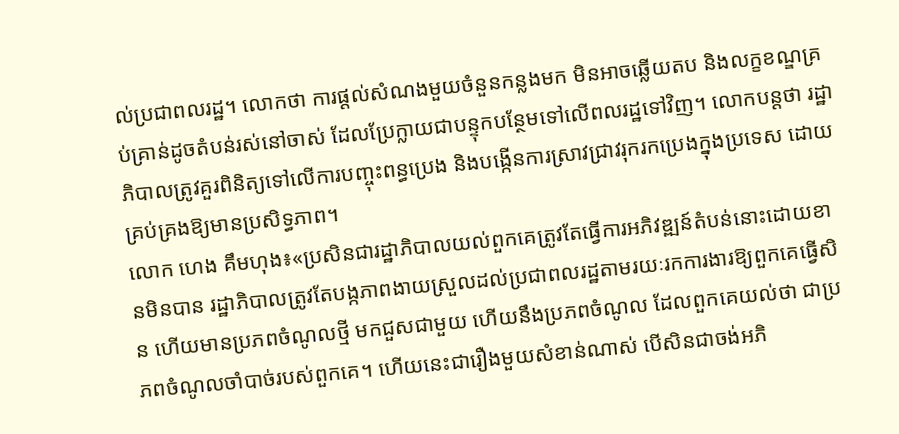ល់ប្រជាពលរដ្ឋ។ លោកថា ការផ្ដល់សំណងមួយចំនួនកន្លងមក មិនអាចឆ្លើយតប និងលក្ខខណ្ឌគ្រប់គ្រាន់ដូចតំបន់រស់នៅចាស់ ដែលប្រែក្លាយជាបន្ទុកបន្ថែមទៅលើពលរដ្ឋទៅវិញ។ លោកបន្តថា រដ្ឋាភិបាលត្រូវគួរពិនិត្យទៅលើការបញ្ចុះពន្ធប្រេង និងបង្កើនការស្រាវជ្រាវរុករកប្រេងក្នុងប្រទេស ដោយគ្រប់គ្រងឱ្យមានប្រសិទ្ធភាព។
លោក ហេង គឹមហុង៖«ប្រសិនជារដ្ឋាភិបាលយល់ពួកគេត្រូវតែធ្វើការអភិវឌ្ឍន៍តំបន់នោះដោយខានមិនបាន រដ្ឋាភិបាលត្រូវតែបង្កភាពងាយស្រួលដល់ប្រជាពលរដ្ឋតាមរយៈរកការងារឱ្យពួកគេធ្វើសិន ហើយមានប្រភពចំណូលថ្មី មកជួសជាមួយ ហើយនឹងប្រភពចំណូល ដែលពួកគេយល់ថា ជាប្រភពចំណូលចាំបាច់របស់ពួកគេ។ ហើយនេះជារឿងមួយសំខាន់ណាស់ បើសិនជាចង់អភិ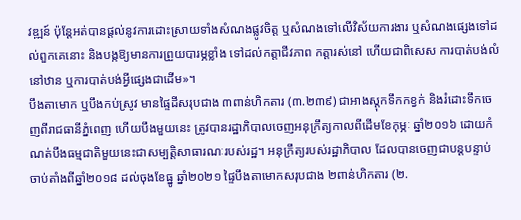វឌ្ឍន៍ ប៉ុន្តែអត់បានផ្ដល់នូវការដោះស្រាយទាំងសំណងផ្លូវចិត្ត ឬសំណងទៅលើវិស័យការងារ ឬសំណងផ្សេងទៅដល់ពួកគេនោះ និងបង្កឱ្យមានការព្រួយបារម្ភខ្លាំង ទៅដល់កត្តាជីវភាព កត្តារស់នៅ ហើយជាពិសេស ការបាត់បង់លំនៅឋាន ឬការបាត់បង់អ្វីផ្សេងជាដើម»។
បឹងតាមោក ឬបឹងកប់ស្រូវ មានផ្ទៃដីសរុបជាង ៣ពាន់ហិកតារ (៣.២៣៩) ជាអាងស្ដុកទឹកកខ្វក់ និងរំដោះទឹកចេញពីរាជធានីភ្នំពេញ ហើយបឹងមួយនេះ ត្រូវបានរដ្ឋាភិបាលចេញអនុក្រឹត្យកាលពីដើមខែកុម្ភៈ ឆ្នាំ២០១៦ ដោយកំណត់បឹងធម្មជាតិមួយនេះជាសម្បត្តិសាធារណៈរបស់រដ្ឋ។ អនុក្រឹត្យរបស់រដ្ឋាភិបាល ដែលបានចេញជាបន្តបន្ទាប់ ចាប់តាំងពីឆ្នាំ២០១៨ ដល់ចុងខែធ្នូ ឆ្នាំ២០២១ ផ្ទៃបឹងតាមោកសរុបជាង ២ពាន់ហិកតារ (២.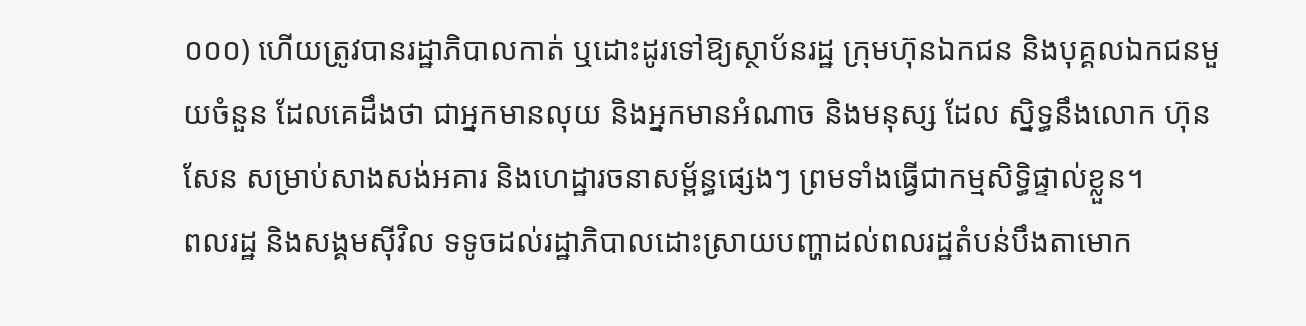០០០) ហើយត្រូវបានរដ្ឋាភិបាលកាត់ ឬដោះដូរទៅឱ្យស្ថាប័នរដ្ឋ ក្រុមហ៊ុនឯកជន និងបុគ្គលឯកជនមួយចំនួន ដែលគេដឹងថា ជាអ្នកមានលុយ និងអ្នកមានអំណាច និងមនុស្ស ដែល ស្និទ្ធនឹងលោក ហ៊ុន សែន សម្រាប់សាងសង់អគារ និងហេដ្ឋារចនាសម្ព័ន្ធផ្សេងៗ ព្រមទាំងធ្វើជាកម្មសិទ្ធិផ្ទាល់ខ្លួន។
ពលរដ្ឋ និងសង្គមស៊ីវិល ទទូចដល់រដ្ឋាភិបាលដោះស្រាយបញ្ហាដល់ពលរដ្ឋតំបន់បឹងតាមោក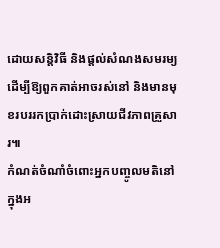ដោយសន្តិវិធី និងផ្ដល់សំណងសមរម្យ ដើម្បីឱ្យពួកគាត់អាចរស់នៅ និងមានមុខរបររកប្រាក់ដោះស្រាយជីវភាពគ្រួសារ៕
កំណត់ចំណាំចំពោះអ្នកបញ្ចូលមតិនៅក្នុងអ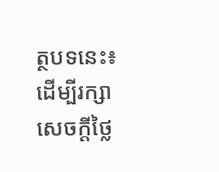ត្ថបទនេះ៖ ដើម្បីរក្សាសេចក្ដីថ្លៃ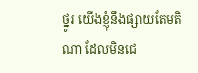ថ្នូរ យើងខ្ញុំនឹងផ្សាយតែមតិណា ដែលមិនជេ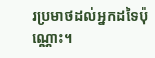រប្រមាថដល់អ្នកដទៃប៉ុណ្ណោះ។